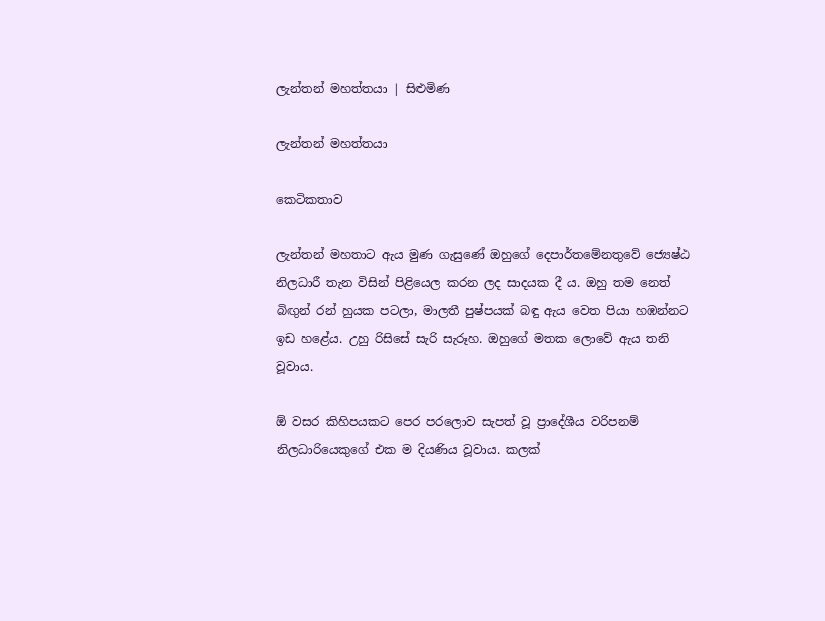ලැන්තන් මහත්තයා | සිළුමිණ

ලැන්තන් මහත්තයා

කෙටිකතාව

ලැන්තන් මහතාට ඇය මුණ ගැසුණේ ඔහුගේ දෙපාර්තමේනතුවේ ජ්‍යෙෂ්ඨ නිලධාරී තැන විසින් පිළියෙල කරන ලද සාදයක දී ය. ඔහු තම නෙත් බිඟුන් රන් හුයක පටලා, මාලතී පුෂ්පයක් බඳු ඇය වෙත පියා හඹන්නට ඉඩ හළේය. උහු රිසිසේ සැරි සැරූහ. ඔහු‍ගේ මතක ලොවේ ඇය තනි වූවාය.

ඕ වසර කිහිපයකට පෙර පරලොව සැපත් වූ ප්‍රාදේශීය වරිපනම් නිලධාරියෙකුගේ එක ම දියණිය වූවාය. කලක්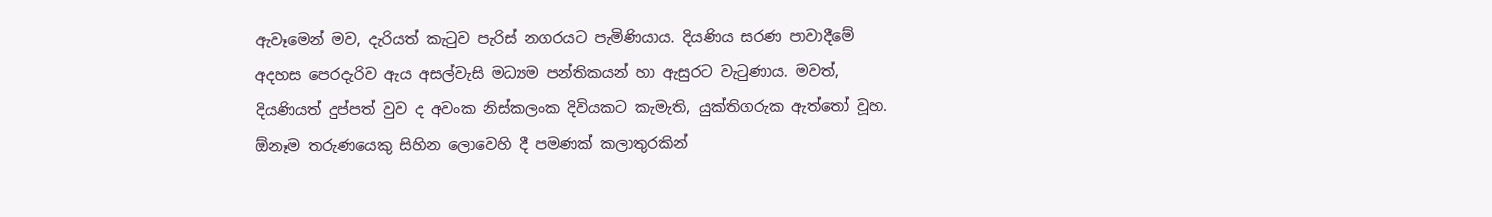ඇවෑමෙන් මව, දැරියත් කැටුව පැරිස් නගරයට පැමිණියාය. දියණිය සරණ පාවාදීමේ අදහස පෙරදැරිව ඇය අසල්වැසි මධ්‍යම පන්තිකයන් හා ඇසුරට වැටුණාය. මවත්, දියණියත් දුප්පත් වුව ද අවංක නිස්කලංක දිවියකට කැමැති, යුක්තිගරුක ඇත්තෝ වූහ. ඕනෑම තරුණයෙකු සිහින ලොවෙහි දී පමණක් ‍කලාතුරකින්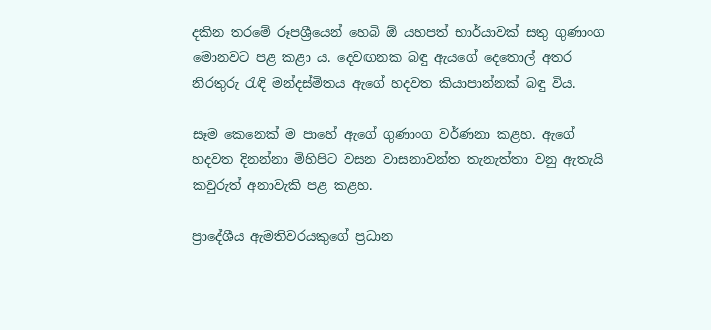දකින තරමේ රූපශ්‍රීයෙන් හෙබි ඕ යහපත් භාර්යාවක් සතු ගුණාංග මොනවට පළ කළා ය. දෙවඟනක බඳු ඇයගේ දෙතොල් අතර නිරතුරු රැඳි මන්දස්මිතය ඇගේ හදවත කියාපාන්නක් බඳු විය.

සෑම කෙනෙක් ම පාහේ ඇගේ ගුණාංග වර්ණනා කළහ. ඇගේ හදවත දිනන්නා මිහිපිට වසන වාසනාවන්ත තැනැත්තා වනු ඇතැයි කවුරුත් අනාවැකි පළ කළහ.

ප්‍රාදේශීය ඇමතිවරයකුගේ ප්‍රධාන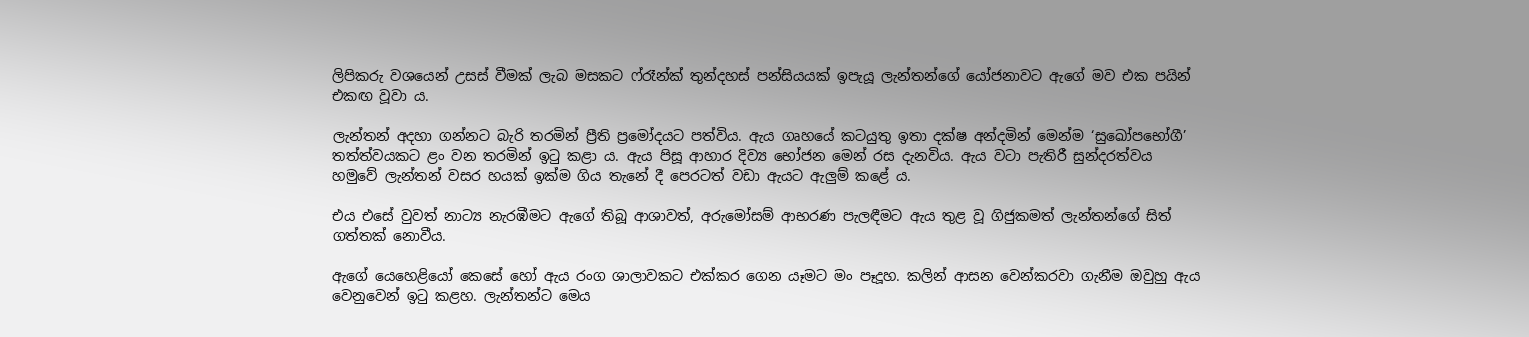ලිපිකරු වශයෙන් උසස් වීමක් ලැබ මසකට ෆ්රෑන්ක් තුන්දහස් පන්සියයක් ඉපැයූ ලැන්තන්ගේ යෝජනාවට ඇගේ මව එක පයින් එකඟ වූවා ය.

ලැන්තන් අදහා ගන්නට බැරි තරමින් ප්‍රීති ප්‍රමෝදයට පත්විය. ඇය ගෘහයේ කටයුතු ඉතා දක්ෂ අන්දමින් මෙන්ම ‘සුඛෝපභෝගී’ තත්ත්වයකට ළං වන තරමින් ඉටු කළා ය. ඇය පිසූ ආහාර දිව්‍ය භෝජන මෙන් රස දැනවිය. ඇය වටා පැතිරී සුන්දරත්වය හමුවේ ලැන්තන් වසර හයක් ඉක්ම ගිය තැනේ දී පෙරටත් වඩා ඇයට ඇලුම් කළේ ය.

එය එසේ වුවත් නාට්‍ය නැරඹීමට ඇගේ තිබූ ආශාවත්, අරුමෝසම් ආභරණ පැලඳීමට ඇය තුළ වූ ගිජුකමත් ලැන්තන්ගේ සිත් ගත්තක් නොවීය.

ඇගේ යෙහෙළියෝ කෙසේ හෝ ඇය රංග ශාලාවකට එක්කර ගෙන යෑමට මං පෑදූහ. කලින් ආසන වෙන්කරවා ගැනීම ඔවුහු ඇය වෙනුවෙන් ඉටු කළහ. ලැන්තන්ට මෙය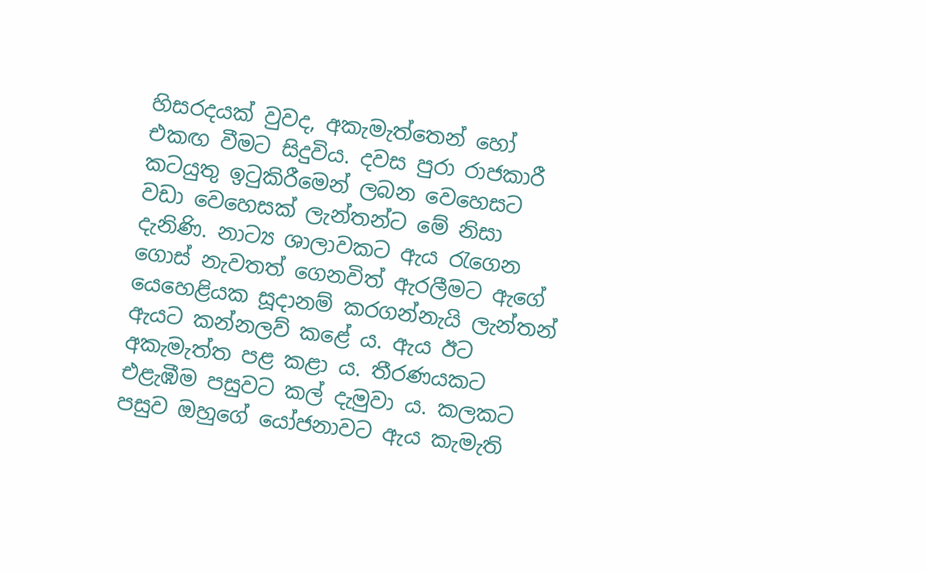හිසරදයක් වුවද, අකැමැත්තෙන් හෝ එකඟ වීමට සිදුවිය. දවස පුරා රාජකාරී කටයුතු ඉටුකිරීමෙන් ලබන වෙහෙසට වඩා වෙහෙසක් ලැන්තන්ට මේ නිසා දැනිණි. නාට්‍ය ශාලාවකට ඇය රැගෙන ගොස් නැවතත් ගෙනවිත් ඇරලීමට ඇගේ යෙහෙළියක සූදානම් කරගන්නැයි ලැන්තන් ඇයට කන්නලව් කළේ ය. ඇය ඊට අකැමැත්ත පළ කළා ය. තීරණයකට එළැඹීම පසුවට කල් දැමුවා ය. කලකට පසුව ඔහුගේ යෝජනාවට ඇය කැමැති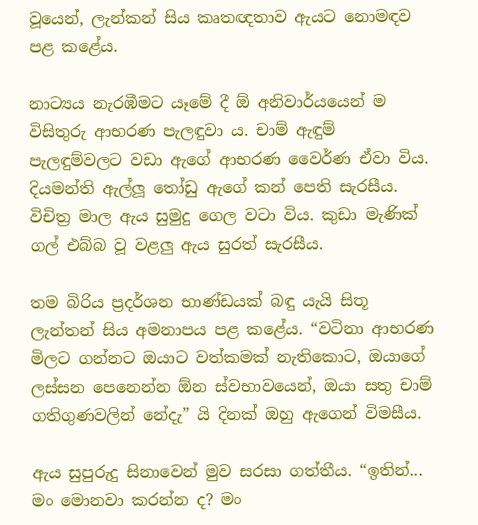වූයෙන්, ලැන්කන් සිය කෘතඥතාව ඇයට නොමඳව පළ කළේය.

නාට්‍යය නැරඹීමට යෑමේ දී ඕ අනිවාර්යයෙන් ම විසිතුරු ආභරණ පැලඳුවා ය. චාම් ඇඳුම් පැලඳුම්වලට වඩා ඇගේ ආභරණ වෛර්ණ ඒවා විය. දියමන්ති ඇල්ලූ තෝඩු ඇගේ කන් පෙති සැරසීය. විචිත්‍ර මාල ඇය සුමුදු ගෙල වටා විය. කුඩා මැණික් ගල් එබ්බ වූ වළලු ඇය සුරත් සැරසීය.

තම බිරිය ප්‍රදර්ශන භාණ්ඩයක් බඳු යැයි සිතූ ලැන්තන් සිය අමනාපය පළ කළේය. “වටිනා ආභරණ මිලට ගන්නට ඔයාට වත්කමක් නැතිකොට, ඔයාගේ ලස්සන පෙනෙන්න ඕන ස්වභාවයෙන්, ඔයා සතු චාම් ගතිගුණවලින් නේදැ” යි දිනක් ඔහු ඇගෙන් විමසීය.

ඇය සුපුරුදු සිනාවෙන් මුව සරසා ගත්තීය. “ඉතින්... මං මොනවා කරන්න ද? මං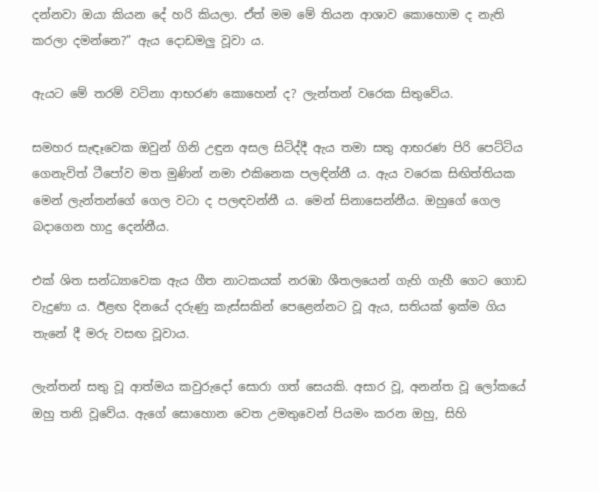දන්නවා ඔයා කියන දේ හරි කියලා. ඒත් මම මේ තියන ආශාව කොහොම ද නැති කරලා දමන්නෙ?” ඇය දොඩමලු වූවා ය.

ඇයට මේ තරම් වටිනා ආභරණ කොහෙන් ද? ලැන්තන් වරෙක සිතුවේය.

සමහර සැඳෑවෙක ඔවුන් ගිනි උඳුන අසල සිටිද්දී ඇය තමා සතු ආභරණ පිරි පෙට්ටිය ගෙනැවිත් ටීපෝව මත මුණින් නමා එකිනෙක පලඳින්නී ය. ඇය වරෙක සිඟිත්තියක මෙන් ලැන්තන්ගේ ගෙල වටා ද පලඳවන්නී ය. මෙන් සිනාසෙන්නීය. ඔහුගේ ගෙල බදාගෙන හාදු දෙන්නීය.

එක් ශිත සන්ධ්‍ය‍ාවෙක ඇය ගීත නාටකයක් නරඹා ශීතලයෙන් ගැහි ගැහී ගෙට ගොඩ වැදුණා ය. ඊළඟ දිනයේ දරුණු කැස්සකින් පෙළෙන්නට වූ ඇය, සතියක් ඉක්ම ගිය තැනේ දී මරු වසඟ වූවාය.

ලැන්තන් සතු වූ ආත්මය කවුරුදෝ සොරා ගත් සෙයකි. අසාර වූ, අනන්ත වූ ලෝකයේ ඔහු තනි වූවේය. ඇගේ සොහොන වෙත උමතුවෙන් පියමං කරන ඔහු, සිහි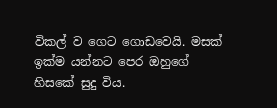විකල් ව ගෙට ගොඩවෙයි. මසක් ඉක්ම යන්නට පෙර ඔහුගේ හිසකේ සුදු විය.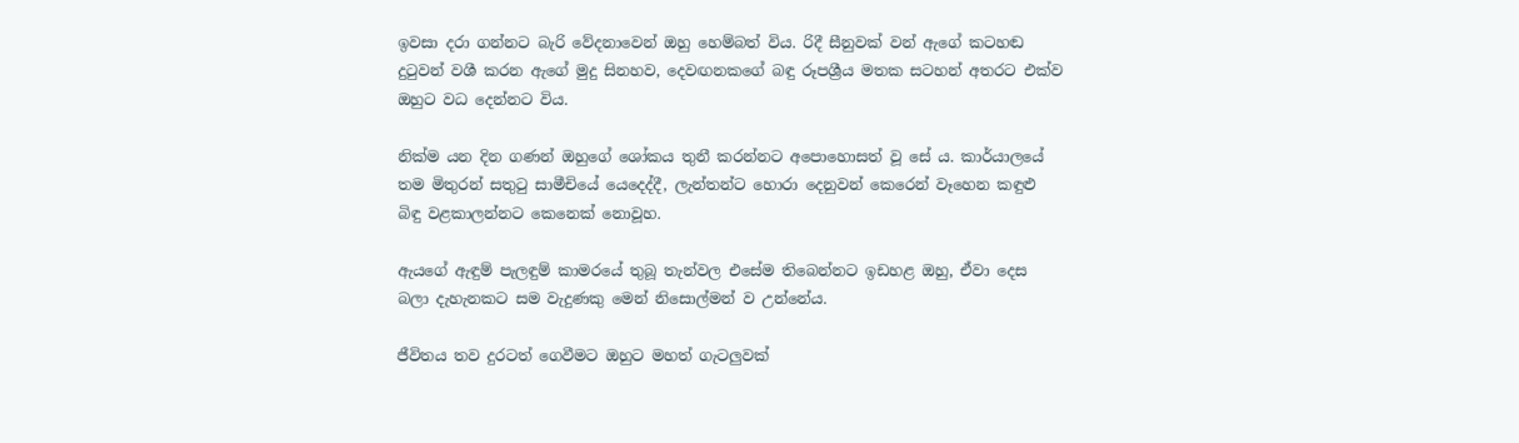ඉවසා දරා ගන්නට බැරි වේදනාවෙන් ඔහු හෙම්බත් විය. රිදී සීනුවක් වන් ඇගේ කටහඬ දුටුවන් වශී කරන ඇගේ මුදු සිනහව, දෙවඟනකගේ බඳු රූපශ්‍රීය මතක සටහන් අතරට එක්ව ඔහුට වධ දෙන්නට විය.

නික්ම යන දින ගණන් ඔහුගේ ශෝකය තුනී කරන්නට අපොහොසත් වූ සේ ය. කාර්යාලයේ තම මිතුරන් සතුටු සාමීචියේ යෙදෙද්දී, ලැන්තන්ට හොරා දෙනුවන් කෙරෙන් වෑහෙන කඳුළු බිඳු වළකාලන්නට කෙනෙක් නොවූහ.

ඇයගේ ඇඳුම් පැලඳුම් කාමරයේ තුබූ තැන්වල එසේම තිබෙන්නට ඉඩහළ ඔහු, ඒවා දෙස බලා දැහැනකට සම වැදුණකු මෙන් නිසොල්මන් ව උන්නේය.

ජීවිතය තව දුරටත් ගෙවීමට ඔහුට මහත් ගැටලුවක්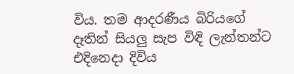විය. තම ආදරණීය බිරියගේ දෑතින් සියලු සැප විඳි ලැන්තන්ට එදිනෙදා දිවිය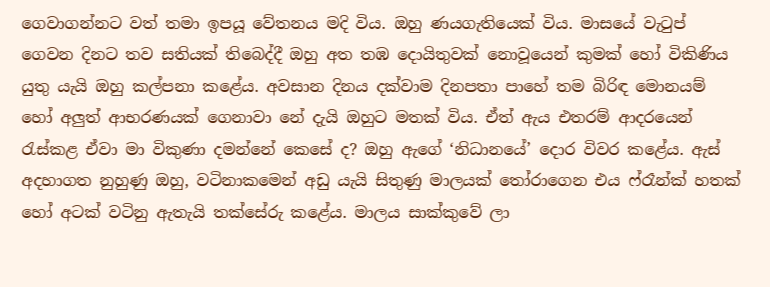ගෙවාගන්නට වත් තමා ඉපයූ වේතනය මදි විය. ඔහු ණයගැතියෙක් විය. මාසයේ වැටුප් ගෙවන දිනට තව සතියක් තිබෙද්දී ඔහු අත තඹ දොයිතුවක් නොවූයෙන් කුමක් හෝ විකිණිය යුතු යැයි ඔහු කල්පනා කළේය. අවසාන දිනය දක්වාම දිනපතා පාහේ තම බිරිඳ මොනයම් හෝ අලුත් ආභරණයක් ගෙනාවා නේ දැයි ඔහුට මතක් විය. ඒත් ඇය එතරම් ආදරයෙන් රැස්කළ ඒවා මා විකුණා දමන්නේ කෙසේ ද? ඔහු ඇගේ ‘නිධානයේ’ දොර විවර කළේය. ඇස් අදහාගත නුහුණු ඔහු, වටිනාකමෙන් අඩු යැයි සිතුණු මාලයක් තෝරාගෙන එය ෆ්රෑන්ක් හතක් හෝ අටක් වටිනු ඇතැයි තක්සේරු කළේය. මාලය සාක්කුවේ ලා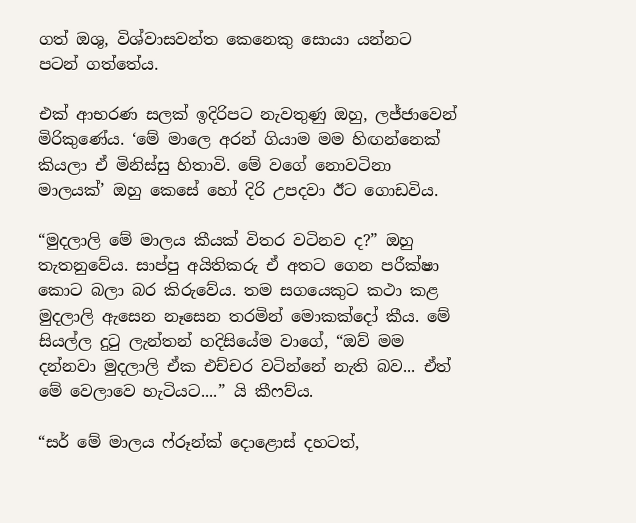ගත් ඔශු, විශ්වාසවන්ත කෙනෙකු සොයා යන්නට පටන් ගත්තේය.

එක් ආභරණ සලක් ඉදිරිපට නැවතුණු ඔහු, ලජ්ජාවෙන් මිරිකුණේය. ‘මේ මාලෙ අරන් ගියාම මම හිඟන්නෙක් කියලා ඒ මිනිස්සු හිතාවි. මේ වගේ නොවටිනා මාලයක්’ ඔහු කෙසේ ‍හෝ දිරි උපදවා ඊට ගොඩවිය.

“මුදලාලි මේ මා‍ලය කීයක් විතර වටිනව ද?” ඔහු තැතනුවේය. සාප්පු අයිතිකරු ඒ අතට ගෙන පරීක්ෂා කොට බලා බර කිරුවේය. තම සගයෙකුට කථා කළ මුදලාලි ඇසෙන නෑසෙන තරමින් මොකක්දෝ කීය. මේ සියල්ල දුටු ලැන්තන් හදිසියේම වාගේ, “ඔව් මම දන්නවා මුදලාලි ඒක එච්චර වටින්නේ නැති බව... ඒත් මේ වෙලාවෙ හැටියට....” යි කීෆව්ය.

“සර් මේ මාලය ෆ්රූන්ක් දොළොස් දහටත්,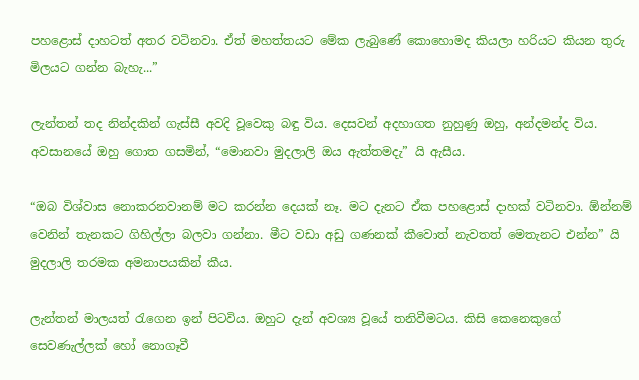පහළොස් දාහටත් අතර වටිනවා. ඒත් මහත්තයට මේක ලැබුණේ කොහොමද කියලා හරියට කියන තුරු මිලයට ගන්න බැහැ...”

ලැන්තන් තද නින්දකින් ගැස්සී අවදි වූවෙකු බඳු විය. දෙසවන් අදහාගත නුහුණු ඔහු, අන්දමන්ද විය. අවසානයේ ඔහු ගොත ගසමින්, “මොනවා මුදලාලි ඔය ඇත්තමදැ” යි ඇසීය.

“ඔබ විශ්වාස නොකරනවානම් මට කරන්න දෙයක් නෑ. මට දැනට ඒක පහළොස් දාහක් වටිනවා. ඕන්නම් වෙනින් තැනකට ගිහිල්ලා බලවා ගන්නා. මීට වඩා අඩු ගණනක් කීවොත් නැවතත් මෙතැනට එන්න” යි මුදලාලි තරමක අමනාපයකින් කීය.

ලැන්තන් මාලයත් රැගෙන ඉන් පිටවිය. ඔහුට දැන් අවශ්‍ය වූයේ තනිවීමටය. කිසි කෙනෙකුගේ සෙවණැල්ලක් හෝ නොගෑවී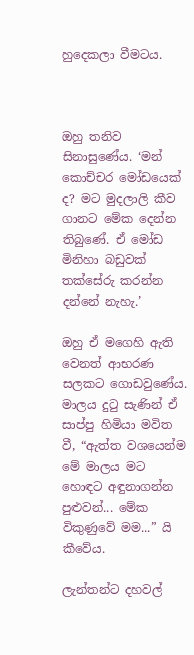හුදෙකලා වීමටය.



ඔහු තනිව සිනාසුණේය. ‘මන් කොච්චර මෝඩයෙක් ද? මට මුදලාලි කීව ගානට මේක දෙන්න තිබුණේ. ඒ මෝඩ මිනිහා බඩුවක් තක්සේරු කරන්න දන්නේ නැහැ.’

ඔහු ඒ මගෙහි ඇති වෙනත් ආභරණ සලකට ගොඩවුණේය. මාලය දුටු සැණින් ඒ සාප්පු හිමියා මවිත වී, “ඇත්ත වශයෙන්ම මේ මාලය මට හොඳට අඳුනාගන්න පුළුවන්... මේක විකුණුවේ මම...” යි කීවේය.

ලැන්තන්ට දහවල්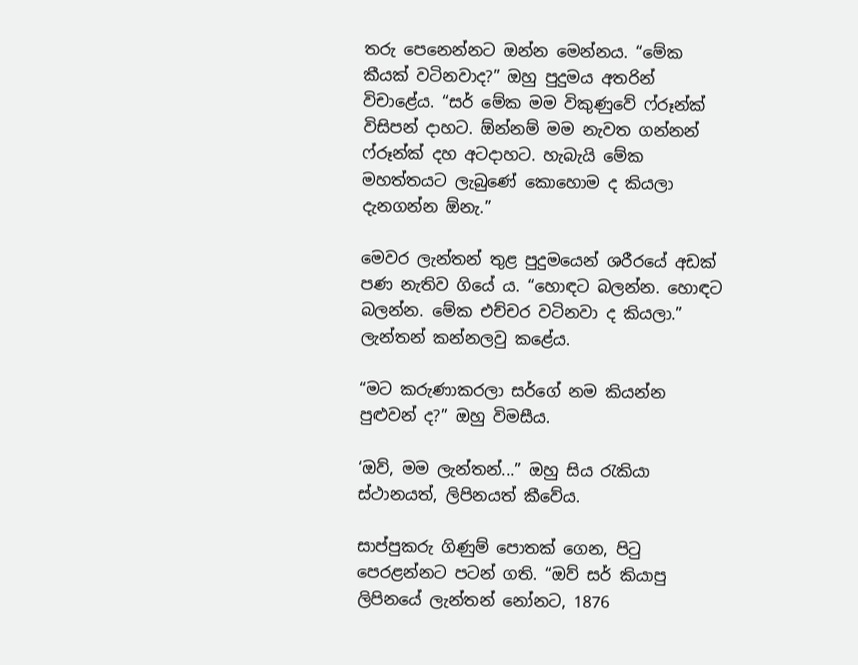තරු පෙනෙන්නට ඔන්න මෙන්නය. “මේක කීයක් වටිනවාද?” ඔහු පුදුමය අතරින් විචාළේය. “සර් මේක මම විකුණුවේ ෆ්රූන්ක් විසිපන් දාහට. ඕන්නම් මම නැවත ගන්නන් ෆ්රූන්ක් දහ අටදාහට. හැබැයි මේක මහත්තයට ලැබුණේ කොහොම ද කියලා දැනගන්න ඕනැ.”

මෙවර ලැන්තන් තුළ පුදුමයෙන් ශරීරයේ අඩක් පණ නැතිව ගියේ ය. “හොඳට බලන්න. හොඳට බලන්න. මේක එච්චර වටිනවා ද කියලා.” ලැන්තන් කන්නලවු කළේය.

“මට කරුණාකරලා සර්ගේ නම කියන්න පුළුවන් ද?” ඔහු විමසීය.

‘ඔව්, මම ලැන්තන්...” ඔහු සිය රැකියා ස්ථානයත්, ලිපිනයත් කීවේය.

සාප්පුකරු ගිණුම් පොතක් ගෙන, පිටු පෙරළන්නට පටන් ගති. “ඔව් සර් කියාපු ලිපිනයේ ලැන්තන් නෝනට, 1876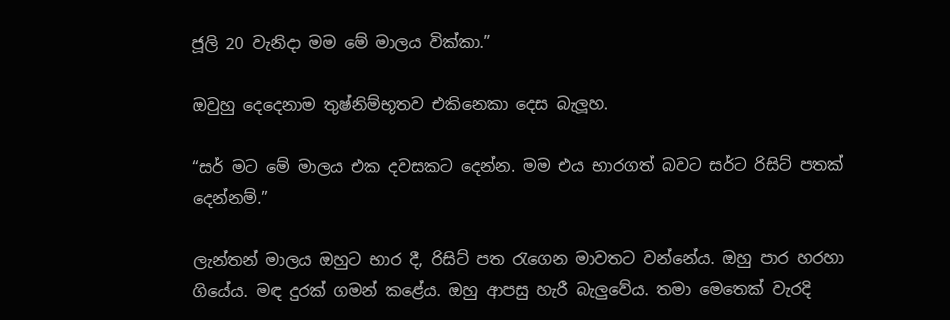ජූලි 20 වැනිදා මම මේ මාලය වික්කා.”

ඔවුහු දෙදෙනාම තුෂ්නිම්භූතව එකිනෙකා දෙස බැලූහ.

“සර් මට මේ මාලය එක දවසකට දෙන්න. මම එය භාරගත් බවට සර්ට රිසිට් පතක් දෙන්නම්.”

ලැන්තන් මාලය ඔහුට භාර දී, රිසිට් පත රැගෙන මාවතට වන්නේය. ඔහු පාර හරහා ගියේය. මඳ දුරක් ගමන් කළේය. ඔහු ආපසු හැරී බැලුවේය. තමා මෙතෙක් වැරදි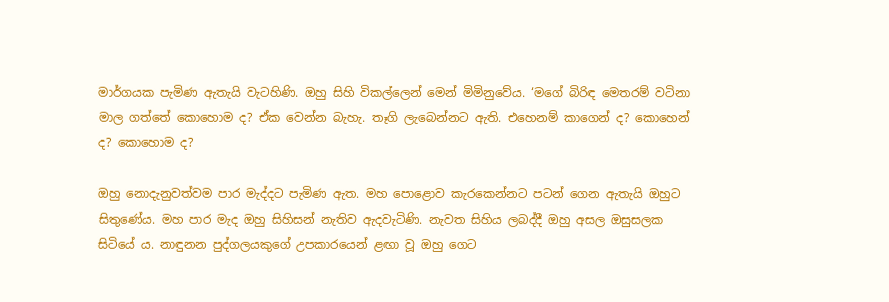මාර්ගයක පැමිණ ඇතැයි වැටහිණි. ඔහු සිහි විකල්ලෙන් මෙන් මිමිනුවේය. ‘මගේ බිරිඳ මෙතරම් වටිනා මාල ගත්තේ කොහොම ද? ඒක වෙන්න බැහැ. තෑගි ලැබෙන්නට ඇති. එහෙනම් කාගෙන් ද? කොහෙන් ද? කොහොම ද?

ඔහු නොදැනුවත්වම පාර මැද්දට පැමිණ ඇත. මහ පොළොව කැරකෙන්නට පටන් ගෙන ඇතැයි ඔහුට සිතුණේය. මහ පාර මැද ඔහු සිහිසන් නැතිව ඇදවැටිණි. නැවත සිහිය ලබද්දී ඔහු අසල ඔසුසලක සිටියේ ය. නාඳුනන පුද්ගලයකුගේ උපකාරයෙන් ළඟා වූ ඔහු ගෙට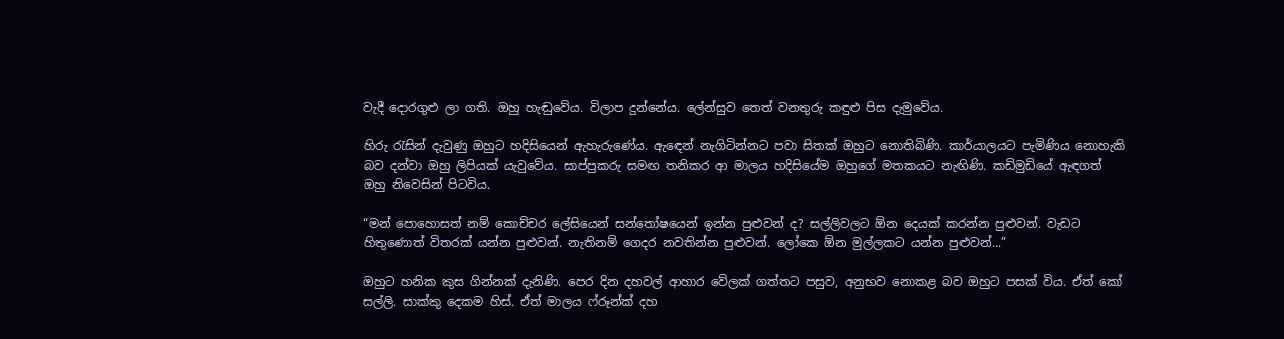වැදී දොරගුළු ලා ගති. ඔහු හැඬුවේය. විලාප දුන්නේය. ලේන්සුව තෙත් වනතුරු කඳුළු පිස දැමුවේය.

හිරු රැසින් දැවුණු ඔහුට හදිසියෙන් ඇහැ‍රුණේය. ඇ‍ඳෙන් නැගිටින්නට පවා සිතක් ඔහුට නොතිබිණි. කාර්යාලයට පැමිණිය නොහැකි බව දන්වා ඔහු ලිපියක් යැවුවේය. සාප්පුකරු සමඟ තනිකර ආ මාලය හදිසියේම ඔහුගේ මතකයට නැඟිණි. කඩිමුඩියේ ඇඳගත් ඔහු නිවෙසින් පිටවිය.

“මන් පොහොසත් නම් කොච්චර ලේසියෙන් සන්තෝෂයෙන් ඉන්න පුළුවන් ද? සල්ලිවලට ඕන දෙයක් කරන්න පුළුවන්. වැඩට හිතුණොත් විතරක් යන්න පුළුවන්. නැතිනම් ගෙදර නවතින්න පුළුවන්. ලෝකෙ ඕන මුල්ලකට යන්න පුළුවන්...”

ඔහුට හනික කුස ගින්නක් දැනිණි. පෙර දින දහවල් ආහාර වේලක් ගත්තට පසුව, අනුභව නොකළ බව ඔහුට පසක් විය. ඒත් කෝ සල්ලි. සාක්කු දෙකම හිස්. ඒත් මාලය ෆ්රූන්ක් දහ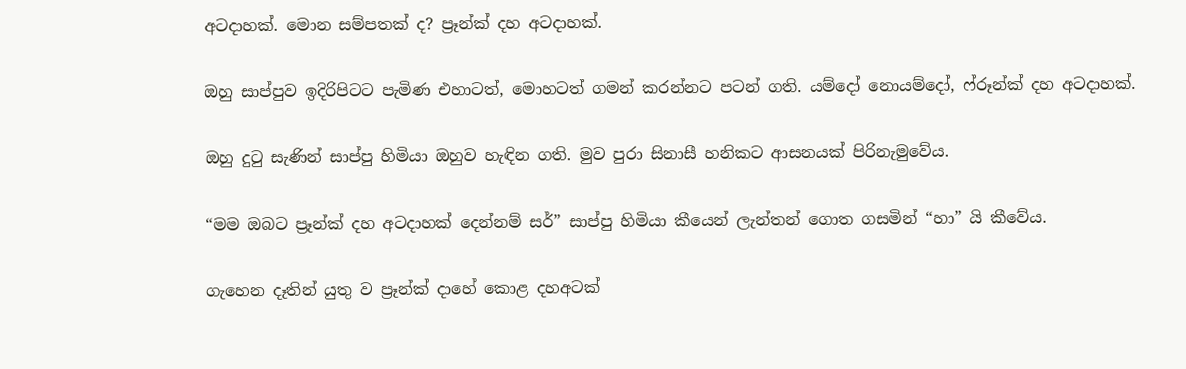අටදාහක්. මොන සම්පතක් ද? ප්‍රෑන්ක් දහ අටදාහක්.

ඔහු සාප්පුව ඉදිරිපිටට පැමිණ එහාටත්, මොහටත් ගමන් කරන්නට පටන් ගති. යම්දෝ නොයම්දෝ, ෆ්රූන්ක් දහ අටදාහක්.

ඔහු දුටු සැණින් සාප්පු හිමියා ඔහුව හැඳින ගති. මුව පුරා සිනාසී හනිකට ආසනයක් පිරිනැමුවේය.

“මම ඔබට ප්‍රෑන්ක් දහ අටදාහක් දෙන්නම් සර්” සාප්පු හිමියා කීයෙන් ලැන්තන් ගොත ගසමින් “හා” යි කීවේය.

ගැහෙන දෑතින් යුතු ව ප්‍රෑන්ක් දාහේ කොළ දහඅටක්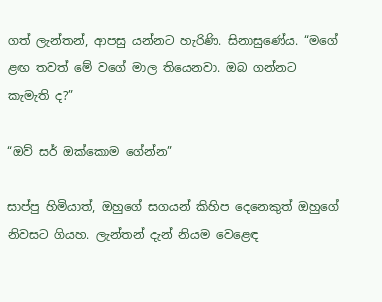ගත් ලැන්තන්, ආපසු යන්නට හැරිණි. සිනාසුණේය. “මගේ ළඟ තවත් මේ වගේ මාල තියෙනවා. ඔබ ගන්නට කැමැති ද?”

“ඔව් සර් ඔක්කොම ගේන්න”

සාප්පු හිමියාත්, ඔහුගේ සගයන් කිහිප දෙනෙකුත් ඔහුගේ නිවසට ගියහ. ලැන්තන් දැන් නියම වෙළෙඳ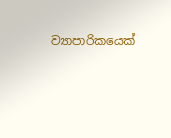ව්‍යාපාරිකයෙක්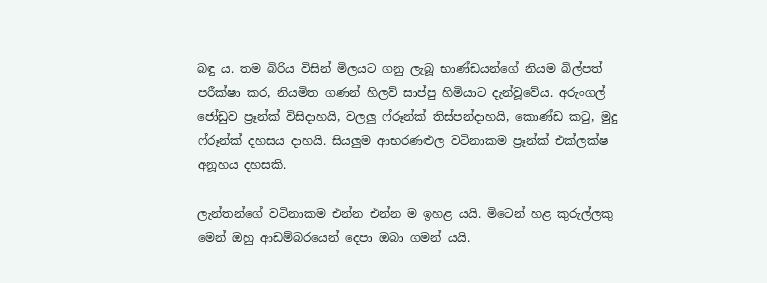බඳු ය. තම බිරිය විසින් මිලයට ගනු ලැබූ භාණ්ඩයන්ගේ නියම බිල්පත් පරීක්ෂා කර, නියමිත ගණන් හිලව් සාප්පු හිමියාට දැන්වූවේය. අරුංගල් ජෝඩුව ප්‍රෑන්ක් විසිදාහයි, වලලු ෆ්රූන්ක් තිස්පන්දාහයි, කොණ්ඩ කටු, මුදු ෆ්රූන්ක් දහසය දාහයි. සියලුම ආභරණළුල වටිනාකම ප්‍රෑන්ක් එක්ලක්ෂ අනූහය දහසකි.

ලැන්තන්ගේ වටිනාකම එන්න එන්න ම ඉහළ යයි. මිටෙන් හළ කුරුල්ලකු මෙන් ඔහු ආඩම්බරයෙන් දෙපා ඔබා ගමන් යයි.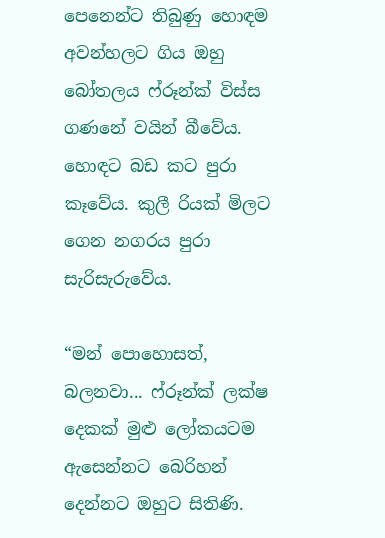පෙනෙන්ට තිබුණු හොඳම අවන්හලට ගිය ඔහු බෝතලය ෆ්රූන්ක් විස්ස ගණනේ වයින් බීවේය. හොඳට බඩ කට පුරා කෑවේය. කුලී රියක් මිලට ගෙන නගරය පුරා සැරිසැරුවේය.

“මන් පොහොසත්, බලනවා... ෆ්රූන්ක් ලක්ෂ දෙකක් මුළු ලෝකයටම ඇසෙන්නට බෙරිහන් දෙන්නට ඔහුට සිතිණි.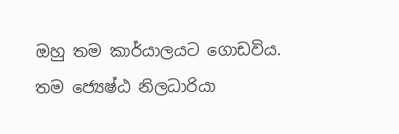ඔහු තම කාර්යාලයට ගොඩවිය. තම ජ්‍යෙෂ්ඨ නිලධාරියා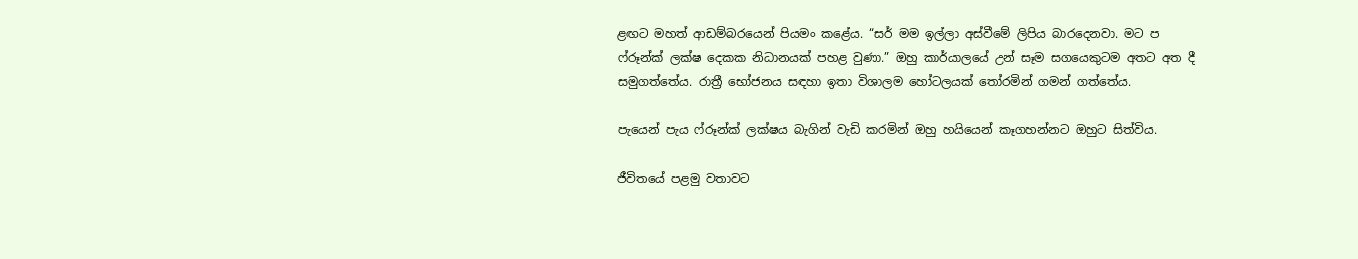ළඟට මහත් ආඩම්බරයෙන් පියමං කළේය. “සර් මම ඉල්ලා අස්වීමේ ලිපිය බාරදෙනවා. මට ප ෆ්රූන්ක් ලක්ෂ දෙකක නිධානයක් පහළ වුණා.” ඔහු කාර්යාලයේ උන් සෑම සගයෙකුටම අතට අත දී සමුගත්තේය. රාත්‍රී භෝජනය සඳහා ඉතා විශාලම ‍හෝටලයක් ‍තෝරමින් ගමන් ගත්තේය.

පැයෙන් පැය ෆ්රූන්ක් ලක්ෂය බැගින් වැඩි කරමින් ඔහු හයියෙන් කෑගහන්නට ඔහුට සිත්විය.

ජීවිතයේ පළමු වතාවට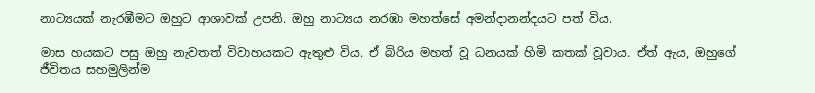නාට්‍යයක් නැරඹීමට ඔහුට ආශාවක් උපනි. ඔහු නාට්‍යය නරඹා මහත්සේ අමන්දානන්දයට පත් විය.

මාස හයකට පසු ඔහු නැවතත් විවාහයකට ඇතුළු විය. ඒ බිරිය මහත් වූ ධනයක් හිමි කතක් වූවාය. ඒත් ඇය, ඔහුගේ ජීවිතය සහමුලින්ම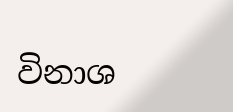විනාශ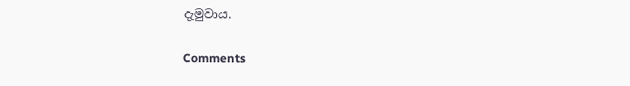දැමුවාය.

Comments